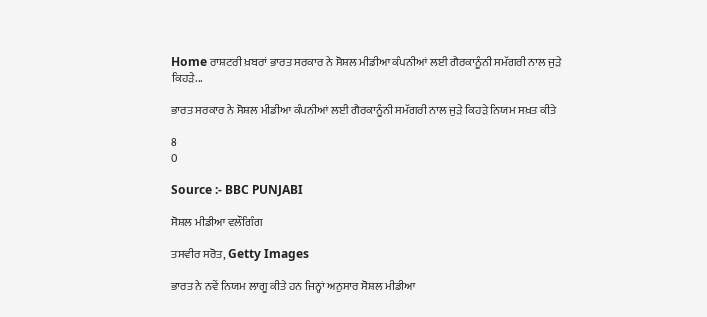Home ਰਾਸ਼ਟਰੀ ਖ਼ਬਰਾਂ ਭਾਰਤ ਸਰਕਾਰ ਨੇ ਸੋਸ਼ਲ ਮੀਡੀਆ ਕੰਪਨੀਆਂ ਲਈ ਗੈਰਕਾਨੂੰਨੀ ਸਮੱਗਰੀ ਨਾਲ ਜੁੜੇ ਕਿਹੜੇ...

ਭਾਰਤ ਸਰਕਾਰ ਨੇ ਸੋਸ਼ਲ ਮੀਡੀਆ ਕੰਪਨੀਆਂ ਲਈ ਗੈਰਕਾਨੂੰਨੀ ਸਮੱਗਰੀ ਨਾਲ ਜੁੜੇ ਕਿਹੜੇ ਨਿਯਮ ਸਖ਼ਤ ਕੀਤੇ

8
0

Source :- BBC PUNJABI

ਸੋਸ਼ਲ ਮੀਡੀਆ ਵਲੌਗਿੰਗ

ਤਸਵੀਰ ਸਰੋਤ, Getty Images

ਭਾਰਤ ਨੇ ਨਵੇਂ ਨਿਯਮ ਲਾਗੂ ਕੀਤੇ ਹਨ ਜਿਨ੍ਹਾਂ ਅਨੁਸਾਰ ਸੋਸ਼ਲ ਮੀਡੀਆ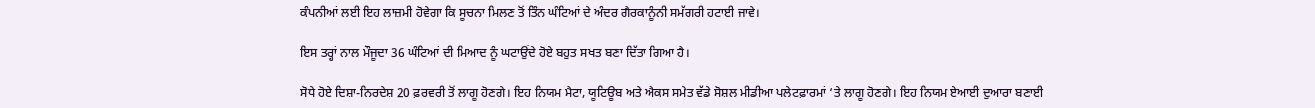ਕੰਪਨੀਆਂ ਲਈ ਇਹ ਲਾਜ਼ਮੀ ਹੋਵੇਗਾ ਕਿ ਸੂਚਨਾ ਮਿਲਣ ਤੋਂ ਤਿੰਨ ਘੰਟਿਆਂ ਦੇ ਅੰਦਰ ਗੈਰਕਾਨੂੰਨੀ ਸਮੱਗਰੀ ਹਟਾਈ ਜਾਵੇ।

ਇਸ ਤਰ੍ਹਾਂ ਨਾਲ ਮੌਜੂਦਾ 36 ਘੰਟਿਆਂ ਦੀ ਮਿਆਦ ਨੂੰ ਘਟਾਉਂਦੇ ਹੋਏ ਬਹੁਤ ਸਖਤ ਬਣਾ ਦਿੱਤਾ ਗਿਆ ਹੈ।

ਸੋਧੇ ਹੋਏ ਦਿਸ਼ਾ-ਨਿਰਦੇਸ਼ 20 ਫ਼ਰਵਰੀ ਤੋਂ ਲਾਗੂ ਹੋਣਗੇ। ਇਹ ਨਿਯਮ ਮੈਟਾ, ਯੂਟਿਊਬ ਅਤੇ ਐਕਸ ਸਮੇਤ ਵੱਡੇ ਸੋਸ਼ਲ ਮੀਡੀਆ ਪਲੇਟਫ਼ਾਰਮਾਂ ‘ਤੇ ਲਾਗੂ ਹੋਣਗੇ। ਇਹ ਨਿਯਮ ਏਆਈ ਦੁਆਰਾ ਬਣਾਈ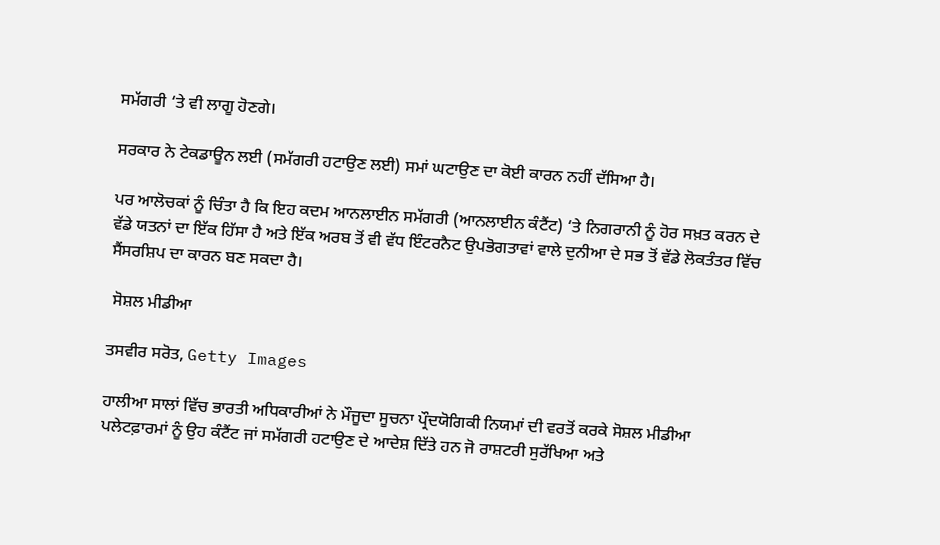ਸਮੱਗਰੀ ‘ਤੇ ਵੀ ਲਾਗੂ ਹੋਣਗੇ।

ਸਰਕਾਰ ਨੇ ਟੇਕਡਾਊਨ ਲਈ (ਸਮੱਗਰੀ ਹਟਾਉਣ ਲਈ) ਸਮਾਂ ਘਟਾਉਣ ਦਾ ਕੋਈ ਕਾਰਨ ਨਹੀਂ ਦੱਸਿਆ ਹੈ।

ਪਰ ਆਲੋਚਕਾਂ ਨੂੰ ਚਿੰਤਾ ਹੈ ਕਿ ਇਹ ਕਦਮ ਆਨਲਾਈਨ ਸਮੱਗਰੀ (ਆਨਲਾਈਨ ਕੰਟੈਂਟ) ‘ਤੇ ਨਿਗਰਾਨੀ ਨੂੰ ਹੋਰ ਸਖ਼ਤ ਕਰਨ ਦੇ ਵੱਡੇ ਯਤਨਾਂ ਦਾ ਇੱਕ ਹਿੱਸਾ ਹੈ ਅਤੇ ਇੱਕ ਅਰਬ ਤੋਂ ਵੀ ਵੱਧ ਇੰਟਰਨੈਟ ਉਪਭੋਗਤਾਵਾਂ ਵਾਲੇ ਦੁਨੀਆ ਦੇ ਸਭ ਤੋਂ ਵੱਡੇ ਲੋਕਤੰਤਰ ਵਿੱਚ ਸੈਂਸਰਸ਼ਿਪ ਦਾ ਕਾਰਨ ਬਣ ਸਕਦਾ ਹੈ।

 ਸੋਸ਼ਲ ਮੀਡੀਆ

ਤਸਵੀਰ ਸਰੋਤ, Getty Images

ਹਾਲੀਆ ਸਾਲਾਂ ਵਿੱਚ ਭਾਰਤੀ ਅਧਿਕਾਰੀਆਂ ਨੇ ਮੌਜੂਦਾ ਸੂਚਨਾ ਪ੍ਰੌਦਯੋਗਿਕੀ ਨਿਯਮਾਂ ਦੀ ਵਰਤੋਂ ਕਰਕੇ ਸੋਸ਼ਲ ਮੀਡੀਆ ਪਲੇਟਫ਼ਾਰਮਾਂ ਨੂੰ ਉਹ ਕੰਟੈਂਟ ਜਾਂ ਸਮੱਗਰੀ ਹਟਾਉਣ ਦੇ ਆਦੇਸ਼ ਦਿੱਤੇ ਹਨ ਜੋ ਰਾਸ਼ਟਰੀ ਸੁਰੱਖਿਆ ਅਤੇ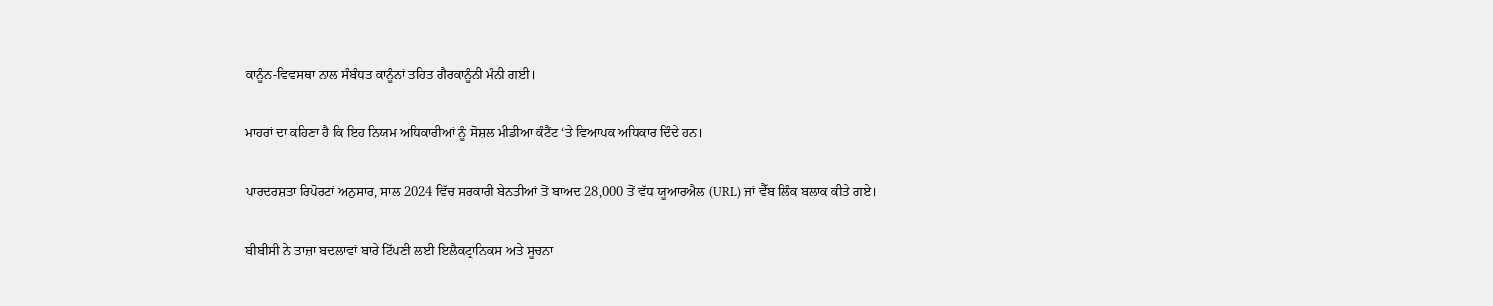ਕਾਨੂੰਨ-ਵਿਵਸਥਾ ਨਾਲ ਸੰਬੰਧਤ ਕਾਨੂੰਨਾਂ ਤਹਿਤ ਗੈਰਕਾਨੂੰਨੀ ਮੰਨੀ ਗਈ।

ਮਾਹਰਾਂ ਦਾ ਕਹਿਣਾ ਹੈ ਕਿ ਇਹ ਨਿਯਮ ਅਧਿਕਾਰੀਆਂ ਨੂੰ ਸੋਸ਼ਲ ਮੀਡੀਆ ਕੰਟੈਂਟ ‘ਤੇ ਵਿਆਪਕ ਅਧਿਕਾਰ ਦਿੰਦੇ ਹਨ।

ਪਾਰਦਰਸ਼ਤਾ ਰਿਪੋਰਟਾਂ ਅਨੁਸਾਰ, ਸਾਲ 2024 ਵਿੱਚ ਸਰਕਾਰੀ ਬੇਨਤੀਆਂ ਤੋਂ ਬਾਅਦ 28,000 ਤੋਂ ਵੱਧ ਯੂਆਰਐਲ (URL) ਜਾਂ ਵੈੱਬ ਲਿੰਕ ਬਲਾਕ ਕੀਤੇ ਗਏ।

ਬੀਬੀਸੀ ਨੇ ਤਾਜ਼ਾ ਬਦਲਾਵਾਂ ਬਾਰੇ ਟਿੱਪਣੀ ਲਈ ਇਲੈਕਟ੍ਰਾਨਿਕਸ ਅਤੇ ਸੂਚਨਾ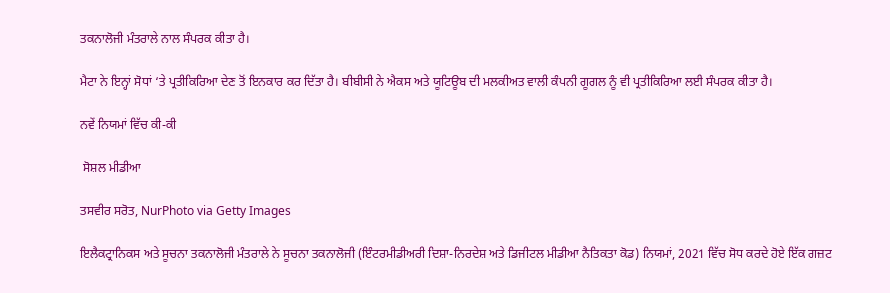ਤਕਨਾਲੋਜੀ ਮੰਤਰਾਲੇ ਨਾਲ ਸੰਪਰਕ ਕੀਤਾ ਹੈ।

ਮੈਟਾ ਨੇ ਇਨ੍ਹਾਂ ਸੋਧਾਂ ‘ਤੇ ਪ੍ਰਤੀਕਿਰਿਆ ਦੇਣ ਤੋਂ ਇਨਕਾਰ ਕਰ ਦਿੱਤਾ ਹੈ। ਬੀਬੀਸੀ ਨੇ ਐਕਸ ਅਤੇ ਯੂਟਿਊਬ ਦੀ ਮਲਕੀਅਤ ਵਾਲੀ ਕੰਪਨੀ ਗੂਗਲ ਨੂੰ ਵੀ ਪ੍ਰਤੀਕਿਰਿਆ ਲਈ ਸੰਪਰਕ ਕੀਤਾ ਹੈ।

ਨਵੇਂ ਨਿਯਮਾਂ ਵਿੱਚ ਕੀ-ਕੀ

 ਸੋਸ਼ਲ ਮੀਡੀਆ

ਤਸਵੀਰ ਸਰੋਤ, NurPhoto via Getty Images

ਇਲੈਕਟ੍ਰਾਨਿਕਸ ਅਤੇ ਸੂਚਨਾ ਤਕਨਾਲੋਜੀ ਮੰਤਰਾਲੇ ਨੇ ਸੂਚਨਾ ਤਕਨਾਲੋਜੀ (ਇੰਟਰਮੀਡੀਅਰੀ ਦਿਸ਼ਾ-ਨਿਰਦੇਸ਼ ਅਤੇ ਡਿਜੀਟਲ ਮੀਡੀਆ ਨੈਤਿਕਤਾ ਕੋਡ) ਨਿਯਮਾਂ, 2021 ਵਿੱਚ ਸੋਧ ਕਰਦੇ ਹੋਏ ਇੱਕ ਗਜ਼ਟ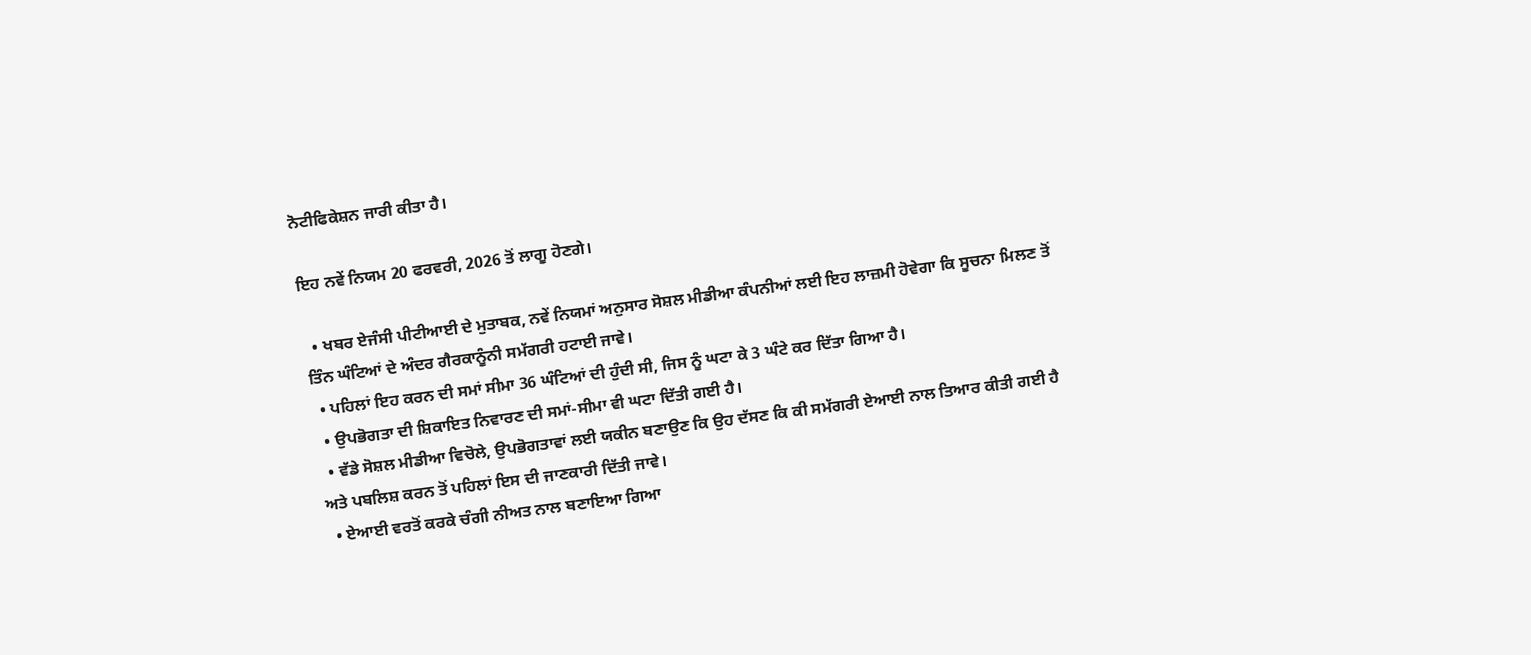ਨੋਟੀਫਿਕੇਸ਼ਨ ਜਾਰੀ ਕੀਤਾ ਹੈ।

ਇਹ ਨਵੇਂ ਨਿਯਮ 20 ਫਰਵਰੀ, 2026 ਤੋਂ ਲਾਗੂ ਹੋਣਗੇ।

  • ਖਬਰ ਏਜੰਸੀ ਪੀਟੀਆਈ ਦੇ ਮੁਤਾਬਕ, ਨਵੇਂ ਨਿਯਮਾਂ ਅਨੁਸਾਰ ਸੋਸ਼ਲ ਮੀਡੀਆ ਕੰਪਨੀਆਂ ਲਈ ਇਹ ਲਾਜ਼ਮੀ ਹੋਵੇਗਾ ਕਿ ਸੂਚਨਾ ਮਿਲਣ ਤੋਂ ਤਿੰਨ ਘੰਟਿਆਂ ਦੇ ਅੰਦਰ ਗੈਰਕਾਨੂੰਨੀ ਸਮੱਗਰੀ ਹਟਾਈ ਜਾਵੇ।
  • ਪਹਿਲਾਂ ਇਹ ਕਰਨ ਦੀ ਸਮਾਂ ਸੀਮਾ 36 ਘੰਟਿਆਂ ਦੀ ਹੁੰਦੀ ਸੀ, ਜਿਸ ਨੂੰ ਘਟਾ ਕੇ 3 ਘੰਟੇ ਕਰ ਦਿੱਤਾ ਗਿਆ ਹੈ।
  • ਉਪਭੋਗਤਾ ਦੀ ਸ਼ਿਕਾਇਤ ਨਿਵਾਰਣ ਦੀ ਸਮਾਂ-ਸੀਮਾ ਵੀ ਘਟਾ ਦਿੱਤੀ ਗਈ ਹੈ।
  • ਵੱਡੇ ਸੋਸ਼ਲ ਮੀਡੀਆ ਵਿਚੋਲੇ, ਉਪਭੋਗਤਾਵਾਂ ਲਈ ਯਕੀਨ ਬਣਾਉਣ ਕਿ ਉਹ ਦੱਸਣ ਕਿ ਕੀ ਸਮੱਗਰੀ ਏਆਈ ਨਾਲ ਤਿਆਰ ਕੀਤੀ ਗਈ ਹੈ ਅਤੇ ਪਬਲਿਸ਼ ਕਰਨ ਤੋਂ ਪਹਿਲਾਂ ਇਸ ਦੀ ਜਾਣਕਾਰੀ ਦਿੱਤੀ ਜਾਵੇ।
  • ਏਆਈ ਵਰਤੋਂ ਕਰਕੇ ਚੰਗੀ ਨੀਅਤ ਨਾਲ ਬਣਾਇਆ ਗਿਆ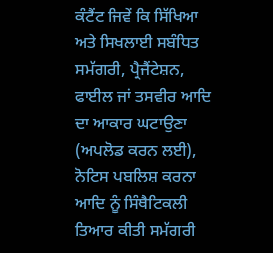ਕੰਟੈਂਟ ਜਿਵੇਂ ਕਿ ਸਿੱਖਿਆ ਅਤੇ ਸਿਖਲਾਈ ਸਬੰਧਿਤ ਸਮੱਗਰੀ, ਪ੍ਰੈਜੈਂਟੇਸ਼ਨ, ਫਾਈਲ ਜਾਂ ਤਸਵੀਰ ਆਦਿ ਦਾ ਆਕਾਰ ਘਟਾਉਣਾ (ਅਪਲੋਡ ਕਰਨ ਲਈ), ਨੋਟਿਸ ਪਬਲਿਸ਼ ਕਰਨਾ ਆਦਿ ਨੂੰ ਸਿੰਥੈਟਿਕਲੀ ਤਿਆਰ ਕੀਤੀ ਸਮੱਗਰੀ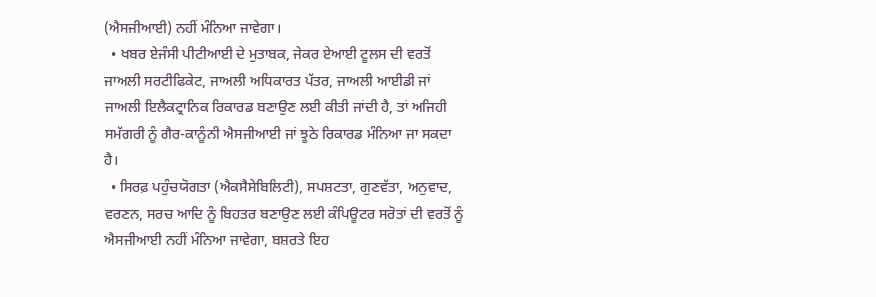(ਐਸਜੀਆਈ) ਨਹੀਂ ਮੰਨਿਆ ਜਾਵੇਗਾ।
  • ਖਬਰ ਏਜੰਸੀ ਪੀਟੀਆਈ ਦੇ ਮੁਤਾਬਕ, ਜੇਕਰ ਏਆਈ ਟੂਲਸ ਦੀ ਵਰਤੋਂ ਜਾਅਲੀ ਸਰਟੀਫਿਕੇਟ, ਜਾਅਲੀ ਅਧਿਕਾਰਤ ਪੱਤਰ, ਜਾਅਲੀ ਆਈਡੀ ਜਾਂ ਜਾਅਲੀ ਇਲੈਕਟ੍ਰਾਨਿਕ ਰਿਕਾਰਡ ਬਣਾਉਣ ਲਈ ਕੀਤੀ ਜਾਂਦੀ ਹੈ, ਤਾਂ ਅਜਿਹੀ ਸਮੱਗਰੀ ਨੂੰ ਗੈਰ-ਕਾਨੂੰਨੀ ਐਸਜੀਆਈ ਜਾਂ ਝੂਠੇ ਰਿਕਾਰਡ ਮੰਨਿਆ ਜਾ ਸਕਦਾ ਹੈ।
  • ਸਿਰਫ਼ ਪਹੁੰਚਯੋਗਤਾ (ਐਕਸੈਸੇਬਿਲਿਟੀ), ਸਪਸ਼ਟਤਾ, ਗੁਣਵੱਤਾ, ਅਨੁਵਾਦ, ਵਰਣਨ, ਸਰਚ ਆਦਿ ਨੂੰ ਬਿਹਤਰ ਬਣਾਉਣ ਲਈ ਕੰਪਿਊਟਰ ਸਰੋਤਾਂ ਦੀ ਵਰਤੋਂ ਨੂੰ ਐਸਜੀਆਈ ਨਹੀਂ ਮੰਨਿਆ ਜਾਵੇਗਾ, ਬਸ਼ਰਤੇ ਇਹ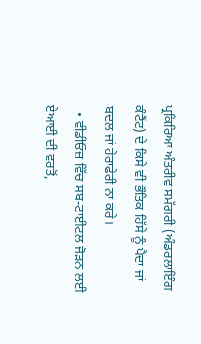ਪ੍ਰਕਿਰਿਆ ਅੰਤਰੀਵ ਸਮੱਗਰੀ (ਅੰਡਰਲਾਇੰਗ ਕੰਟੈਂਟ) ਦੇ ਕਿਸੇ ਵੀ ਭੌਤਿਕ ਹਿੱਸੇ ਨੂੰ ਪੈਦਾ ਜਾਂ ਬਦਲ ਜਾਂ ਹੇਰਾਫੇਰੀ ਨਾ ਕਰੇ।
  • ਵੀਡੀਓਜ਼ ਵਿੱਚ ਸਬ-ਟਾਈਟਲ ਜੋੜਨ ਲਈ ਏਆਈ ਦੀ ਵਰਤੋਂ,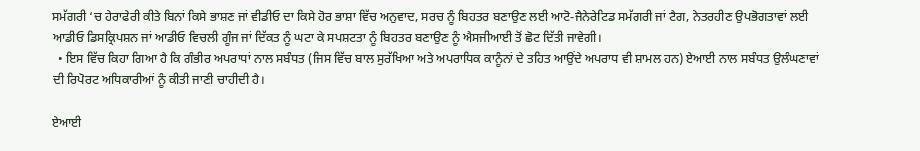ਸਮੱਗਰੀ ‘ਚ ਹੇਰਾਫੇਰੀ ਕੀਤੇ ਬਿਨਾਂ ਕਿਸੇ ਭਾਸ਼ਣ ਜਾਂ ਵੀਡੀਓ ਦਾ ਕਿਸੇ ਹੋਰ ਭਾਸ਼ਾ ਵਿੱਚ ਅਨੁਵਾਦ, ਸਰਚ ਨੂੰ ਬਿਹਤਰ ਬਣਾਉਣ ਲਈ ਆਟੋ-ਜੈਨੇਰੇਟਿਡ ਸਮੱਗਰੀ ਜਾਂ ਟੈਗ, ਨੇਤਰਹੀਣ ਉਪਭੋਗਤਾਵਾਂ ਲਈ ਆਡੀਓ ਡਿਸਕ੍ਰਿਪਸ਼ਨ ਜਾਂ ਆਡੀਓ ਵਿਚਲੀ ਗੂੰਜ ਜਾਂ ਦਿੱਕਤ ਨੂੰ ਘਟਾ ਕੇ ਸਪਸ਼ਟਤਾ ਨੂੰ ਬਿਹਤਰ ਬਣਾਉਣ ਨੂੰ ਐਸਜੀਆਈ ਤੋਂ ਛੋਟ ਦਿੱਤੀ ਜਾਵੇਗੀ।
  • ਇਸ ਵਿੱਚ ਕਿਹਾ ਗਿਆ ਹੈ ਕਿ ਗੰਭੀਰ ਅਪਰਾਧਾਂ ਨਾਲ ਸਬੰਧਤ (ਜਿਸ ਵਿੱਚ ਬਾਲ ਸੁਰੱਖਿਆ ਅਤੇ ਅਪਰਾਧਿਕ ਕਾਨੂੰਨਾਂ ਦੇ ਤਹਿਤ ਆਉਂਦੇ ਅਪਰਾਧ ਵੀ ਸ਼ਾਮਲ ਹਨ) ਏਆਈ ਨਾਲ ਸਬੰਧਤ ਉਲੰਘਣਾਵਾਂ ਦੀ ਰਿਪੋਰਟ ਅਧਿਕਾਰੀਆਂ ਨੂੰ ਕੀਤੀ ਜਾਣੀ ਚਾਹੀਦੀ ਹੈ।

ਏਆਈ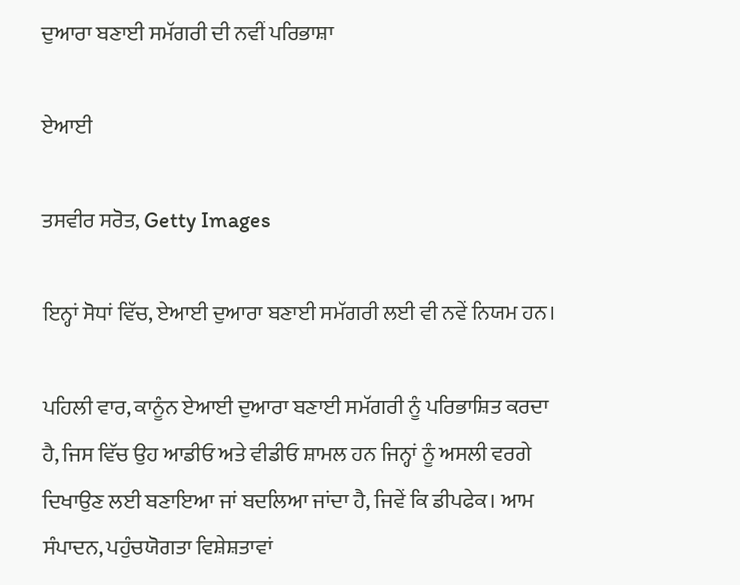ਦੁਆਰਾ ਬਣਾਈ ਸਮੱਗਰੀ ਦੀ ਨਵੀਂ ਪਰਿਭਾਸ਼ਾ

ਏਆਈ

ਤਸਵੀਰ ਸਰੋਤ, Getty Images

ਇਨ੍ਹਾਂ ਸੋਧਾਂ ਵਿੱਚ, ਏਆਈ ਦੁਆਰਾ ਬਣਾਈ ਸਮੱਗਰੀ ਲਈ ਵੀ ਨਵੇਂ ਨਿਯਮ ਹਨ।

ਪਹਿਲੀ ਵਾਰ, ਕਾਨੂੰਨ ਏਆਈ ਦੁਆਰਾ ਬਣਾਈ ਸਮੱਗਰੀ ਨੂੰ ਪਰਿਭਾਸ਼ਿਤ ਕਰਦਾ ਹੈ, ਜਿਸ ਵਿੱਚ ਉਹ ਆਡੀਓ ਅਤੇ ਵੀਡੀਓ ਸ਼ਾਮਲ ਹਨ ਜਿਨ੍ਹਾਂ ਨੂੰ ਅਸਲੀ ਵਰਗੇ ਦਿਖਾਉਣ ਲਈ ਬਣਾਇਆ ਜਾਂ ਬਦਲਿਆ ਜਾਂਦਾ ਹੈ, ਜਿਵੇਂ ਕਿ ਡੀਪਫੇਕ। ਆਮ ਸੰਪਾਦਨ, ਪਹੁੰਚਯੋਗਤਾ ਵਿਸ਼ੇਸ਼ਤਾਵਾਂ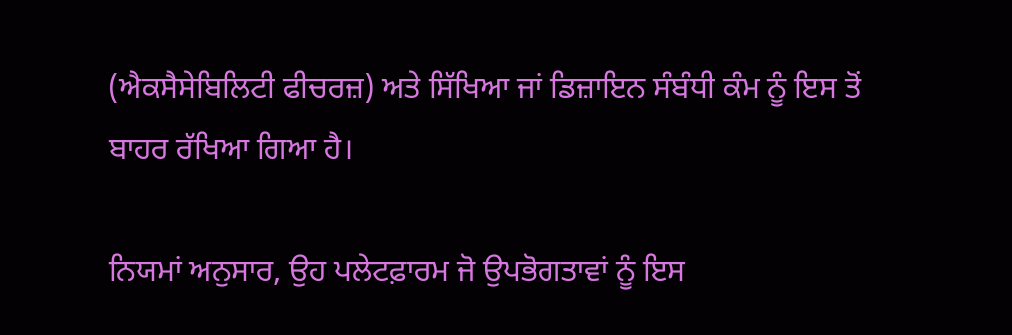(ਐਕਸੈਸੇਬਿਲਿਟੀ ਫੀਚਰਜ਼) ਅਤੇ ਸਿੱਖਿਆ ਜਾਂ ਡਿਜ਼ਾਇਨ ਸੰਬੰਧੀ ਕੰਮ ਨੂੰ ਇਸ ਤੋਂ ਬਾਹਰ ਰੱਖਿਆ ਗਿਆ ਹੈ।

ਨਿਯਮਾਂ ਅਨੁਸਾਰ, ਉਹ ਪਲੇਟਫ਼ਾਰਮ ਜੋ ਉਪਭੋਗਤਾਵਾਂ ਨੂੰ ਇਸ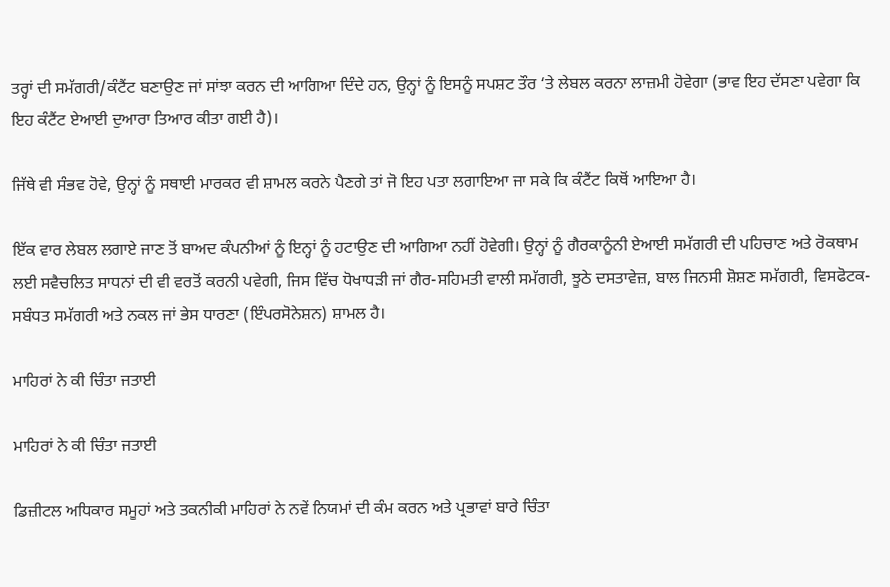ਤਰ੍ਹਾਂ ਦੀ ਸਮੱਗਰੀ/ਕੰਟੈਂਟ ਬਣਾਉਣ ਜਾਂ ਸਾਂਝਾ ਕਰਨ ਦੀ ਆਗਿਆ ਦਿੰਦੇ ਹਨ, ਉਨ੍ਹਾਂ ਨੂੰ ਇਸਨੂੰ ਸਪਸ਼ਟ ਤੌਰ ‘ਤੇ ਲੇਬਲ ਕਰਨਾ ਲਾਜ਼ਮੀ ਹੋਵੇਗਾ (ਭਾਵ ਇਹ ਦੱਸਣਾ ਪਵੇਗਾ ਕਿ ਇਹ ਕੰਟੈਂਟ ਏਆਈ ਦੁਆਰਾ ਤਿਆਰ ਕੀਤਾ ਗਈ ਹੈ)।

ਜਿੱਥੇ ਵੀ ਸੰਭਵ ਹੋਵੇ, ਉਨ੍ਹਾਂ ਨੂੰ ਸਥਾਈ ਮਾਰਕਰ ਵੀ ਸ਼ਾਮਲ ਕਰਨੇ ਪੈਣਗੇ ਤਾਂ ਜੋ ਇਹ ਪਤਾ ਲਗਾਇਆ ਜਾ ਸਕੇ ਕਿ ਕੰਟੈਂਟ ਕਿਥੋਂ ਆਇਆ ਹੈ।

ਇੱਕ ਵਾਰ ਲੇਬਲ ਲਗਾਏ ਜਾਣ ਤੋਂ ਬਾਅਦ ਕੰਪਨੀਆਂ ਨੂੰ ਇਨ੍ਹਾਂ ਨੂੰ ਹਟਾਉਣ ਦੀ ਆਗਿਆ ਨਹੀਂ ਹੋਵੇਗੀ। ਉਨ੍ਹਾਂ ਨੂੰ ਗੈਰਕਾਨੂੰਨੀ ਏਆਈ ਸਮੱਗਰੀ ਦੀ ਪਹਿਚਾਣ ਅਤੇ ਰੋਕਥਾਮ ਲਈ ਸਵੈਚਲਿਤ ਸਾਧਨਾਂ ਦੀ ਵੀ ਵਰਤੋਂ ਕਰਨੀ ਪਵੇਗੀ, ਜਿਸ ਵਿੱਚ ਧੋਖਾਧੜੀ ਜਾਂ ਗੈਰ-ਸਹਿਮਤੀ ਵਾਲੀ ਸਮੱਗਰੀ, ਝੂਠੇ ਦਸਤਾਵੇਜ਼, ਬਾਲ ਜਿਨਸੀ ਸ਼ੋਸ਼ਣ ਸਮੱਗਰੀ, ਵਿਸਫੋਟਕ-ਸਬੰਧਤ ਸਮੱਗਰੀ ਅਤੇ ਨਕਲ ਜਾਂ ਭੇਸ ਧਾਰਣਾ (ਇੰਪਰਸੋਨੇਸ਼ਨ) ਸ਼ਾਮਲ ਹੈ।

ਮਾਹਿਰਾਂ ਨੇ ਕੀ ਚਿੰਤਾ ਜਤਾਈ

ਮਾਹਿਰਾਂ ਨੇ ਕੀ ਚਿੰਤਾ ਜਤਾਈ

ਡਿਜ਼ੀਟਲ ਅਧਿਕਾਰ ਸਮੂਹਾਂ ਅਤੇ ਤਕਨੀਕੀ ਮਾਹਿਰਾਂ ਨੇ ਨਵੇਂ ਨਿਯਮਾਂ ਦੀ ਕੰਮ ਕਰਨ ਅਤੇ ਪ੍ਰਭਾਵਾਂ ਬਾਰੇ ਚਿੰਤਾ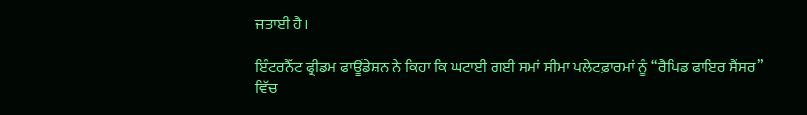ਜਤਾਈ ਹੈ।

ਇੰਟਰਨੈੱਟ ਫ੍ਰੀਡਮ ਫਾਊਂਡੇਸ਼ਨ ਨੇ ਕਿਹਾ ਕਿ ਘਟਾਈ ਗਈ ਸਮਾਂ ਸੀਮਾ ਪਲੇਟਫ਼ਾਰਮਾਂ ਨੂੰ “ਰੈਪਿਡ ਫਾਇਰ ਸੈਂਸਰ” ਵਿੱਚ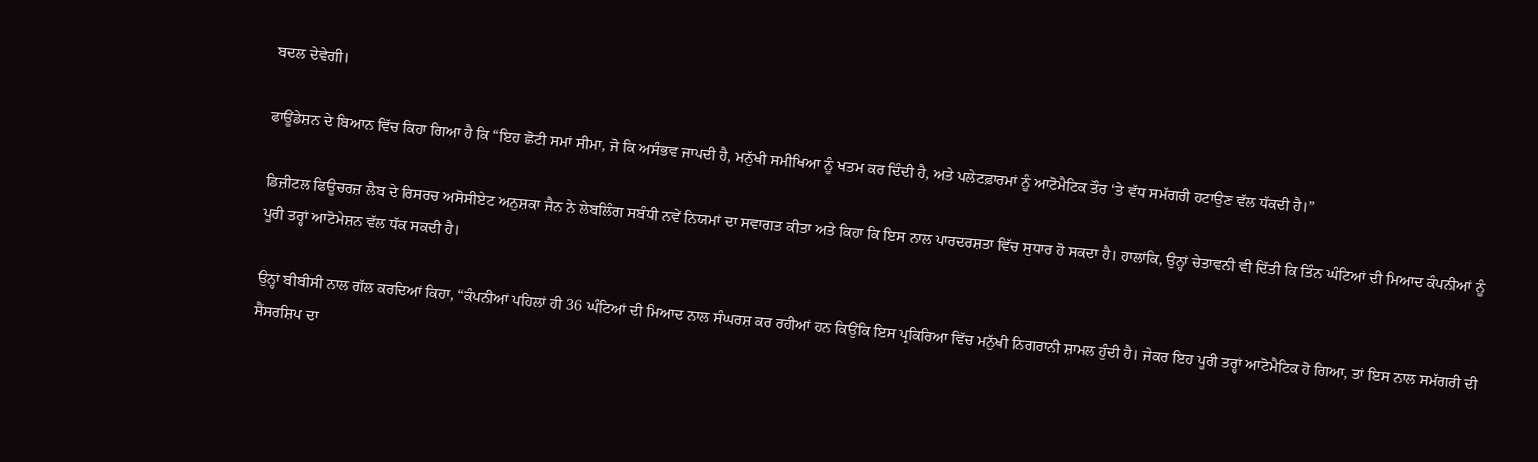ਬਦਲ ਦੇਵੇਗੀ।

ਫਾਊਂਡੇਸ਼ਨ ਦੇ ਬਿਆਨ ਵਿੱਚ ਕਿਹਾ ਗਿਆ ਹੈ ਕਿ “ਇਹ ਛੋਟੀ ਸਮਾਂ ਸੀਮਾ, ਜੋ ਕਿ ਅਸੰਭਵ ਜਾਪਦੀ ਹੈ, ਮਨੁੱਖੀ ਸਮੀਖਿਆ ਨੂੰ ਖਤਮ ਕਰ ਦਿੰਦੀ ਹੈ, ਅਤੇ ਪਲੇਟਫ਼ਾਰਮਾਂ ਨੂੰ ਆਟੋਮੈਟਿਕ ਤੌਰ ‘ਤੇ ਵੱਧ ਸਮੱਗਰੀ ਹਟਾਉਣ ਵੱਲ ਧੱਕਦੀ ਹੈ।”

ਡਿਜ਼ੀਟਲ ਫਿਊਚਰਜ਼ ਲੈਬ ਦੇ ਰਿਸਰਚ ਅਸੋਸੀਏਟ ਅਨੁਸ਼ਕਾ ਜੈਨ ਨੇ ਲੇਬਲਿੰਗ ਸਬੰਧੀ ਨਵੇਂ ਨਿਯਮਾਂ ਦਾ ਸਵਾਗਤ ਕੀਤਾ ਅਤੇ ਕਿਹਾ ਕਿ ਇਸ ਨਾਲ ਪਾਰਦਰਸ਼ਤਾ ਵਿੱਚ ਸੁਧਾਰ ਹੋ ਸਕਦਾ ਹੈ। ਹਾਲਾਂਕਿ, ਉਨ੍ਹਾਂ ਚੇਤਾਵਨੀ ਵੀ ਦਿੱਤੀ ਕਿ ਤਿੰਨ ਘੰਟਿਆਂ ਦੀ ਮਿਆਦ ਕੰਪਨੀਆਂ ਨੂੰ ਪੂਰੀ ਤਰ੍ਹਾਂ ਆਟੋਮੇਸ਼ਨ ਵੱਲ ਧੱਕ ਸਕਦੀ ਹੈ।

ਉਨ੍ਹਾਂ ਬੀਬੀਸੀ ਨਾਲ ਗੱਲ ਕਰਦਿਆਂ ਕਿਹਾ, “ਕੰਪਨੀਆਂ ਪਹਿਲਾਂ ਹੀ 36 ਘੰਟਿਆਂ ਦੀ ਮਿਆਦ ਨਾਲ ਸੰਘਰਸ਼ ਕਰ ਰਹੀਆਂ ਹਨ ਕਿਉਂਕਿ ਇਸ ਪ੍ਰਕਿਰਿਆ ਵਿੱਚ ਮਨੁੱਖੀ ਨਿਗਰਾਨੀ ਸ਼ਾਮਲ ਹੁੰਦੀ ਹੈ। ਜੇਕਰ ਇਹ ਪੂਰੀ ਤਰ੍ਹਾਂ ਆਟੋਮੈਟਿਕ ਹੋ ਗਿਆ, ਤਾਂ ਇਸ ਨਾਲ ਸਮੱਗਰੀ ਦੀ ਸੈਂਸਰਸ਼ਿਪ ਦਾ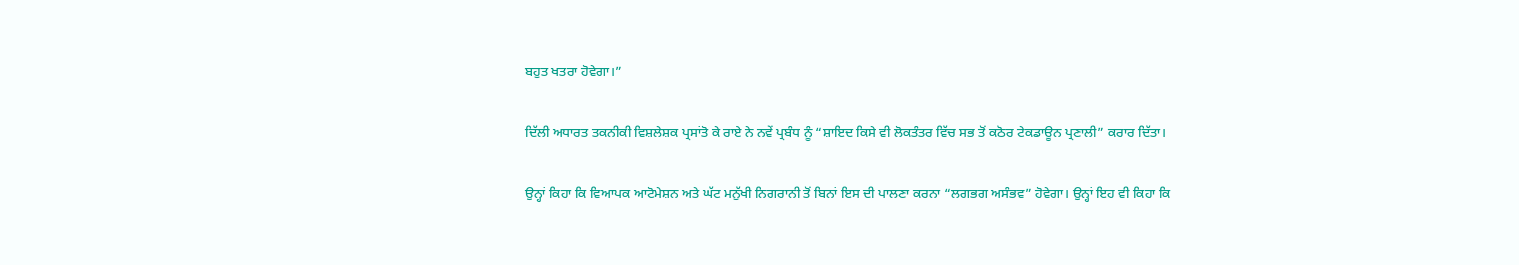ਬਹੁਤ ਖਤਰਾ ਹੋਵੇਗਾ।”

ਦਿੱਲੀ ਅਧਾਰਤ ਤਕਨੀਕੀ ਵਿਸ਼ਲੇਸ਼ਕ ਪ੍ਰਸਾਂਤੋ ਕੇ ਰਾਏ ਨੇ ਨਵੇਂ ਪ੍ਰਬੰਧ ਨੂੰ “ਸ਼ਾਇਦ ਕਿਸੇ ਵੀ ਲੋਕਤੰਤਰ ਵਿੱਚ ਸਭ ਤੋਂ ਕਠੋਰ ਟੇਕਡਾਊਨ ਪ੍ਰਣਾਲੀ” ਕਰਾਰ ਦਿੱਤਾ।

ਉਨ੍ਹਾਂ ਕਿਹਾ ਕਿ ਵਿਆਪਕ ਆਟੋਮੇਸ਼ਨ ਅਤੇ ਘੱਟ ਮਨੁੱਖੀ ਨਿਗਰਾਨੀ ਤੋਂ ਬਿਨਾਂ ਇਸ ਦੀ ਪਾਲਣਾ ਕਰਨਾ “ਲਗਭਗ ਅਸੰਭਵ” ਹੋਵੇਗਾ। ਉਨ੍ਹਾਂ ਇਹ ਵੀ ਕਿਹਾ ਕਿ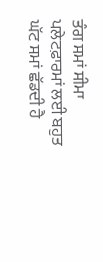ਤੰਗ ਸਮਾਂ ਸੀਮਾ ਪਲੇਟਫ਼ਾਰਮਾਂ ਲਈ ਬਹੁਤ ਘੱਟ ਸਮਾਂ ਛੱਡਦੀ ਹੈ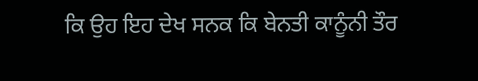ਕਿ ਉਹ ਇਹ ਦੇਖ ਸਨਕ ਕਿ ਬੇਨਤੀ ਕਾਨੂੰਨੀ ਤੌਰ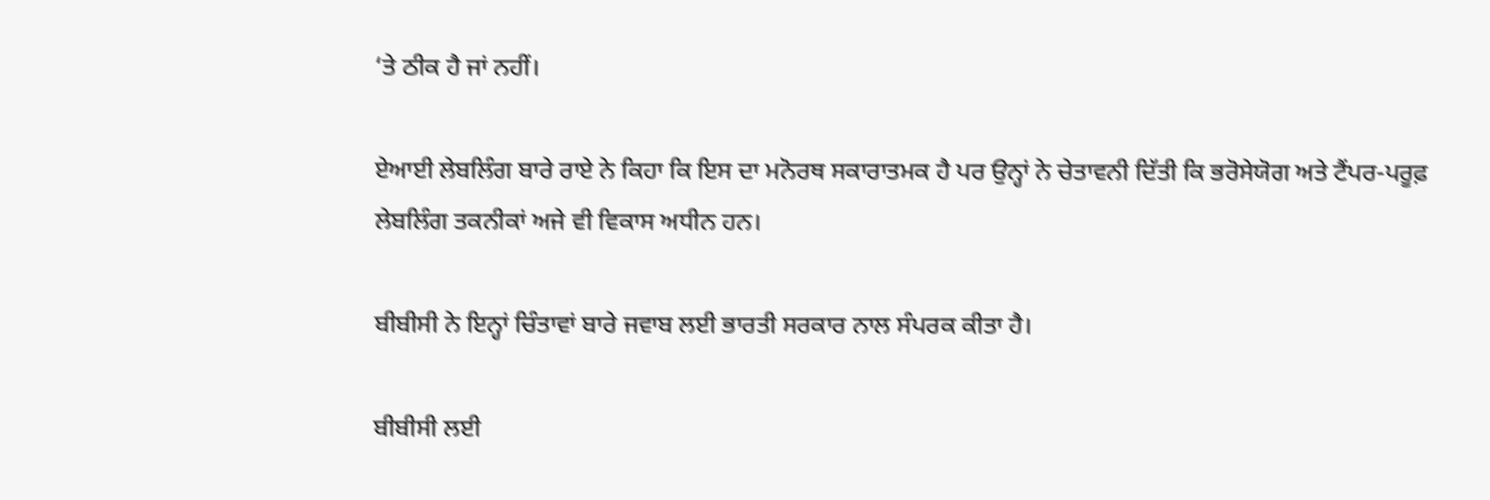‘ਤੇ ਠੀਕ ਹੈ ਜਾਂ ਨਹੀਂ।

ਏਆਈ ਲੇਬਲਿੰਗ ਬਾਰੇ ਰਾਏ ਨੇ ਕਿਹਾ ਕਿ ਇਸ ਦਾ ਮਨੋਰਥ ਸਕਾਰਾਤਮਕ ਹੈ ਪਰ ਉਨ੍ਹਾਂ ਨੇ ਚੇਤਾਵਨੀ ਦਿੱਤੀ ਕਿ ਭਰੋਸੇਯੋਗ ਅਤੇ ਟੈਂਪਰ-ਪਰੂਫ਼ ਲੇਬਲਿੰਗ ਤਕਨੀਕਾਂ ਅਜੇ ਵੀ ਵਿਕਾਸ ਅਧੀਨ ਹਨ।

ਬੀਬੀਸੀ ਨੇ ਇਨ੍ਹਾਂ ਚਿੰਤਾਵਾਂ ਬਾਰੇ ਜਵਾਬ ਲਈ ਭਾਰਤੀ ਸਰਕਾਰ ਨਾਲ ਸੰਪਰਕ ਕੀਤਾ ਹੈ।

ਬੀਬੀਸੀ ਲਈ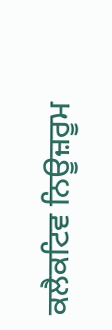ਕਲੈਕਟਿਵ ਨਿਊਜ਼ਰੂਮ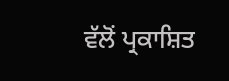ਵੱਲੋਂ ਪ੍ਰਕਾਸ਼ਿਤ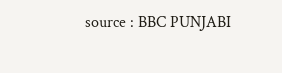source : BBC PUNJABI